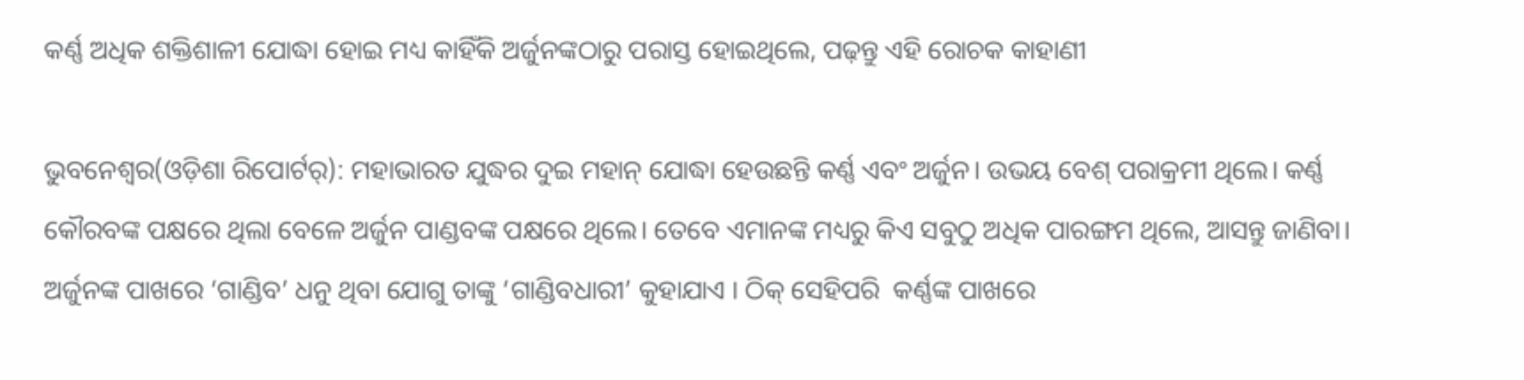କର୍ଣ୍ଣ ଅଧିକ ଶକ୍ତିଶାଳୀ ଯୋଦ୍ଧା ହୋଇ ମଧ୍ୟ କାହିଁକି ଅର୍ଜୁନଙ୍କଠାରୁ ପରାସ୍ତ ହୋଇଥିଲେ, ପଢ଼ନ୍ତୁ ଏହି ରୋଚକ କାହାଣୀ

ଭୁବନେଶ୍ୱର(ଓଡ଼ିଶା ରିପୋର୍ଟର୍‌): ମହାଭାରତ ଯୁଦ୍ଧର ଦୁଇ ମହାନ୍‌ ଯୋଦ୍ଧା ହେଉଛନ୍ତି କର୍ଣ୍ଣ ଏବଂ ଅର୍ଜୁନ। ଉଭୟ ବେଶ୍‌ ପରାକ୍ରମୀ ଥିଲେ। କର୍ଣ୍ଣ କୌରବଙ୍କ ପକ୍ଷରେ ଥିଲା ବେଳେ ଅର୍ଜୁନ ପାଣ୍ଡବଙ୍କ ପକ୍ଷରେ ଥିଲେ। ତେବେ ଏମାନଙ୍କ ମଧ୍ୟରୁ କିଏ ସବୁଠୁ ଅଧିକ ପାରଙ୍ଗମ ଥିଲେ, ଆସନ୍ତୁ ଜାଣିବା। ଅର୍ଜୁନଙ୍କ ପାଖରେ ‘ଗାଣ୍ଡିବ’ ଧନୁ ଥିବା ଯୋଗୁ ତାଙ୍କୁ ‘ଗାଣ୍ଡିବଧାରୀ’ କୁହାଯାଏ । ଠିକ୍‌ ସେହିପରି  କର୍ଣ୍ଣଙ୍କ ପାଖରେ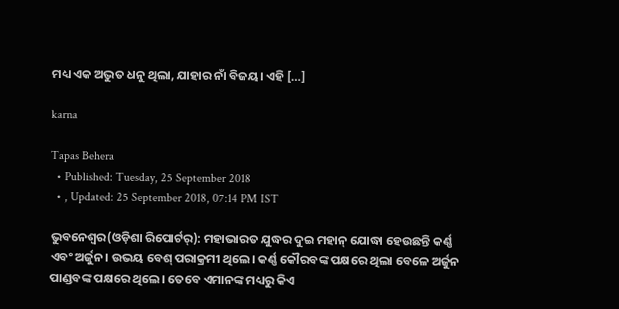ମଧ୍ୟ ଏକ ଅଦ୍ଭୁତ ଧନୁ ଥିଲା, ଯାହାର ନାଁ ବିଜୟ। ଏହି […]

karna

Tapas Behera
  • Published: Tuesday, 25 September 2018
  • , Updated: 25 September 2018, 07:14 PM IST

ଭୁବନେଶ୍ୱର(ଓଡ଼ିଶା ରିପୋର୍ଟର୍‌): ମହାଭାରତ ଯୁଦ୍ଧର ଦୁଇ ମହାନ୍‌ ଯୋଦ୍ଧା ହେଉଛନ୍ତି କର୍ଣ୍ଣ ଏବଂ ଅର୍ଜୁନ। ଉଭୟ ବେଶ୍‌ ପରାକ୍ରମୀ ଥିଲେ। କର୍ଣ୍ଣ କୌରବଙ୍କ ପକ୍ଷରେ ଥିଲା ବେଳେ ଅର୍ଜୁନ ପାଣ୍ଡବଙ୍କ ପକ୍ଷରେ ଥିଲେ। ତେବେ ଏମାନଙ୍କ ମଧ୍ୟରୁ କିଏ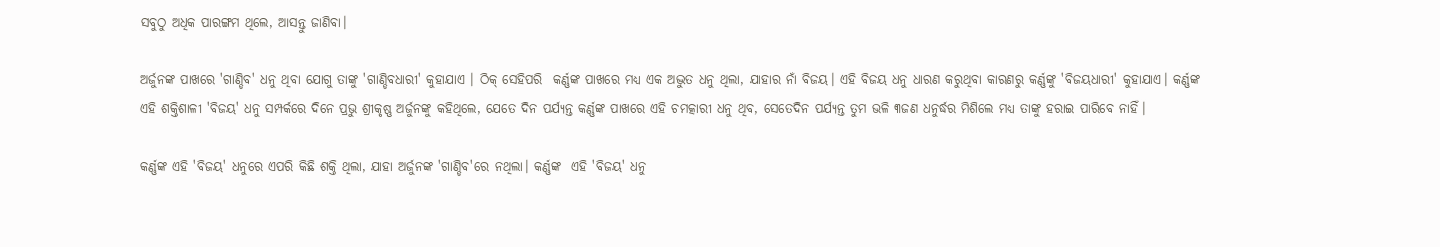ସବୁଠୁ ଅଧିକ ପାରଙ୍ଗମ ଥିଲେ, ଆସନ୍ତୁ ଜାଣିବା।

ଅର୍ଜୁନଙ୍କ ପାଖରେ 'ଗାଣ୍ଡିବ' ଧନୁ ଥିବା ଯୋଗୁ ତାଙ୍କୁ 'ଗାଣ୍ଡିବଧାରୀ' କୁହାଯାଏ । ଠିକ୍‌ ସେହିପରି  କର୍ଣ୍ଣଙ୍କ ପାଖରେ ମଧ୍ୟ ଏକ ଅଦ୍ଭୁତ ଧନୁ ଥିଲା, ଯାହାର ନାଁ ବିଜୟ। ଏହି ବିଜୟ ଧନୁ ଧାରଣ କରୁଥିବା କାରଣରୁ କର୍ଣ୍ଣଙ୍କୁ 'ବିଜୟଧାରୀ' କୁହାଯାଏ। କର୍ଣ୍ଣଙ୍କ ଏହି ଶକ୍ତିଶାଳୀ 'ବିଜୟ' ଧନୁ ସମ୍ପର୍କରେ ଦିନେ ପ୍ରଭୁ ଶ୍ରୀକୃଷ୍ଣ ଅର୍ଜୁନଙ୍କୁ କହିଥିଲେ, ଯେତେ ଦିନ ପର୍ଯ୍ୟନ୍ତ କର୍ଣ୍ଣଙ୍କ ପାଖରେ ଏହି ଚମତ୍କାରୀ ଧନୁ ଥିବ, ସେତେଦିନ ପର୍ଯ୍ୟନ୍ତ ତୁମ ଭଳି ୩ଜଣ ଧନୁର୍ଦ୍ଧର ମିଶିଲେ ମଧ୍ୟ ତାଙ୍କୁ ହରାଇ ପାରିବେ ନାହିଁ।

କର୍ଣ୍ଣଙ୍କ ଏହି 'ବିଜୟ' ଧନୁରେ ଏପରି କିଛି ଶକ୍ତି ଥିଲା, ଯାହା ଅର୍ଜୁନଙ୍କ 'ଗାଣ୍ଡିବ'ରେ ନଥିଲା। କର୍ଣ୍ଣଙ୍କ  ଏହି 'ବିଜୟ' ଧନୁ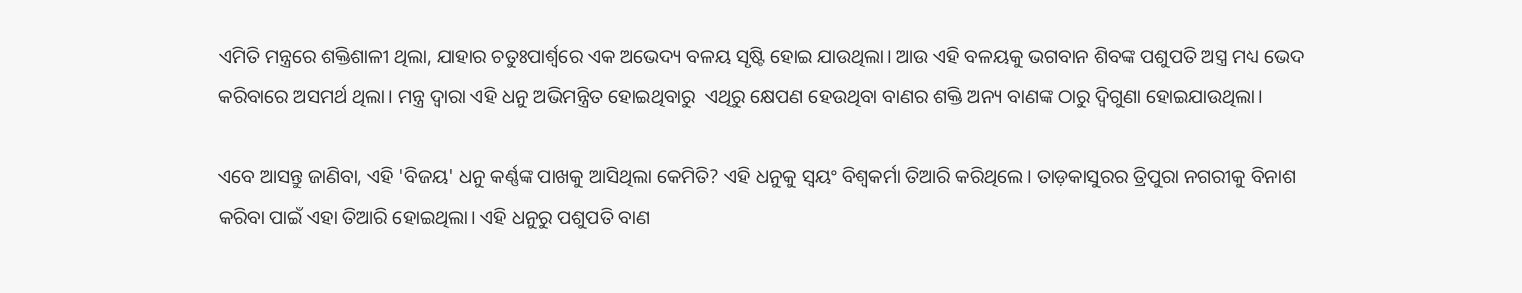ଏମିତି ମନ୍ତ୍ରରେ ଶକ୍ତିଶାଳୀ ଥିଲା, ଯାହାର ଚତୁଃପାର୍ଶ୍ୱରେ ଏକ ଅଭେଦ୍ୟ ବଳୟ ସୃଷ୍ଟି ହୋଇ ଯାଉଥିଲା। ଆଉ ଏହି ବଳୟକୁ ଭଗବାନ ଶିବଙ୍କ ପଶୁପତି ଅସ୍ତ୍ର ମଧ୍ୟ ଭେଦ କରିବାରେ ଅସମର୍ଥ ଥିଲା। ମନ୍ତ୍ର ଦ୍ୱାରା ଏହି ଧନୁ ଅଭିମନ୍ତ୍ରିତ ହୋଇଥିବାରୁ  ଏଥିରୁ କ୍ଷେପଣ ହେଉଥିବା ବାଣର ଶକ୍ତି ଅନ୍ୟ ବାଣଙ୍କ ଠାରୁ ଦ୍ୱିଗୁଣା ହୋଇଯାଉଥିଲା।

ଏବେ ଆସନ୍ତୁ ଜାଣିବା, ଏହି 'ବିଜୟ' ଧନୁ କର୍ଣ୍ଣଙ୍କ ପାଖକୁ ଆସିଥିଲା କେମିତି? ଏହି ଧନୁକୁ ସ୍ୱୟଂ ବିଶ୍ୱକର୍ମା ତିଆରି କରିଥିଲେ। ତାଡ଼କାସୁରର ତ୍ରିପୁରା ନଗରୀକୁ ବିନାଶ କରିବା ପାଇଁ ଏହା ତିଆରି ହୋଇଥିଲା। ଏହି ଧନୁରୁ ପଶୁପତି ବାଣ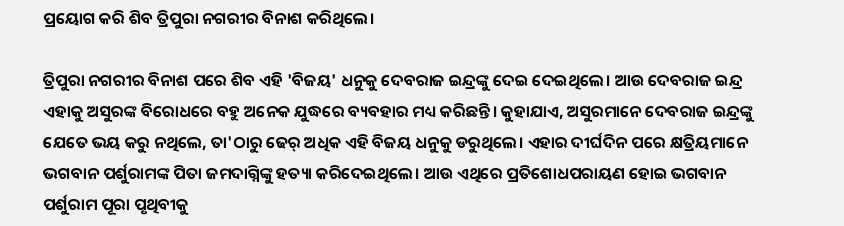ପ୍ରୟୋଗ କରି ଶିବ ତ୍ରିପୁରା ନଗରୀର ବିନାଶ କରିଥିଲେ।

ତ୍ରିପୁରା ନଗରୀର ବିନାଶ ପରେ ଶିବ ଏହି 'ବିଜୟ' ଧନୁକୁ ଦେବରାଜ ଇନ୍ଦ୍ରଙ୍କୁ ଦେଇ ଦେଇଥିଲେ। ଆଉ ଦେବରାଜ ଇନ୍ଦ୍ର ଏହାକୁ ଅସୁରଙ୍କ ବିରୋଧରେ ବହୁ ଅନେକ ଯୁଦ୍ଧରେ ବ୍ୟବହାର ମଧ୍ୟ କରିଛନ୍ତି। କୁହାଯାଏ, ଅସୁରମାନେ ଦେବରାଜ ଇନ୍ଦ୍ରଙ୍କୁ ଯେତେ ଭୟ କରୁ ନଥିଲେ, ତା'ଠାରୁ ଢେର୍ ଅଧିକ ଏହି ବିଜୟ ଧନୁକୁ ଡରୁଥିଲେ। ଏହାର ଦୀର୍ଘଦିନ ପରେ କ୍ଷତ୍ରିୟମାନେ ଭଗବାନ ପର୍ଶୁରାମଙ୍କ ପିତା ଜମଦାଗ୍ନିଙ୍କୁ ହତ୍ୟା କରିଦେଇଥିଲେ। ଆଉ ଏଥିରେ ପ୍ରତିଶୋଧପରାୟଣ ହୋଇ ଭଗବାନ ପର୍ଶୁରାମ ପୂରା ପୃଥିବୀକୁ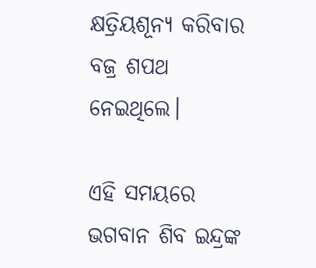କ୍ଷତ୍ରିୟଶୂନ୍ୟ କରିବାର ବଜ୍ର ଶପଥ ନେଇଥିଲେ।

ଏହି ସମୟରେ ଭଗବାନ ଶିବ ଇନ୍ଦ୍ରଙ୍କ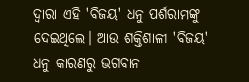ଦ୍ୱାରା ଏହି 'ବିଜୟ' ଧନୁ ପର୍ଶରାମଙ୍କୁ ଦେଇଥିଲେ। ଆଉ ଶକ୍ତିଶାଳୀ 'ବିଜୟ' ଧନୁ କାରଣରୁ ଭଗବାନ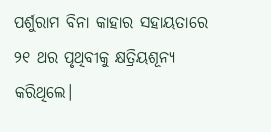ପର୍ଶୁରାମ ବିନା କାହାର ସହାୟତାରେ ୨୧ ଥର ପୃଥିବୀକୁ କ୍ଷତ୍ରିୟଶୂନ୍ୟ କରିଥିଲେ।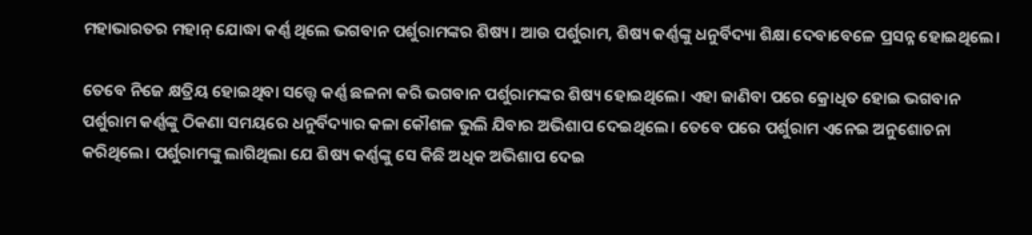ମହାଭାରତର ମହାନ୍‌ ଯୋଦ୍ଧା କର୍ଣ୍ଣ ଥିଲେ ଭଗବାନ ପର୍ଶୁରାମଙ୍କର ଶିଷ୍ୟ। ଆଉ ପର୍ଶୁରାମ, ଶିଷ୍ୟ କର୍ଣ୍ଣଙ୍କୁ ଧନୁର୍ବିଦ୍ୟା ଶିକ୍ଷା ଦେବାବେଳେ ପ୍ରସନ୍ନ ହୋଇଥିଲେ।

ତେବେ ନିଜେ କ୍ଷତ୍ରିୟ ହୋଇଥିବା ସତ୍ତ୍ୱେ କର୍ଣ୍ଣ ଛଳନା କରି ଭଗବାନ ପର୍ଶୁରାମଙ୍କର ଶିଷ୍ୟ ହୋଇଥିଲେ। ଏହା ଜାଣିବା ପରେ କ୍ରୋଧିତ ହୋଇ ଭଗବାନ ପର୍ଶୁରାମ କର୍ଣ୍ଣଙ୍କୁ ଠିକଣା ସମୟରେ ଧନୁର୍ବିଦ୍ୟାର କଳା କୌଶଳ ଭୁଲି ଯିବାର ଅଭିଶାପ ଦେଇଥିଲେ। ତେବେ ପରେ ପର୍ଶୁରାମ ଏନେଇ ଅନୁଶୋଚନା କରିଥିଲେ। ପର୍ଶୁରାମଙ୍କୁ ଲାଗିଥିଲା ଯେ ଶିଷ୍ୟ କର୍ଣ୍ଣଙ୍କୁ ସେ କିଛି ଅଧିକ ଅଭିଶାପ ଦେଇ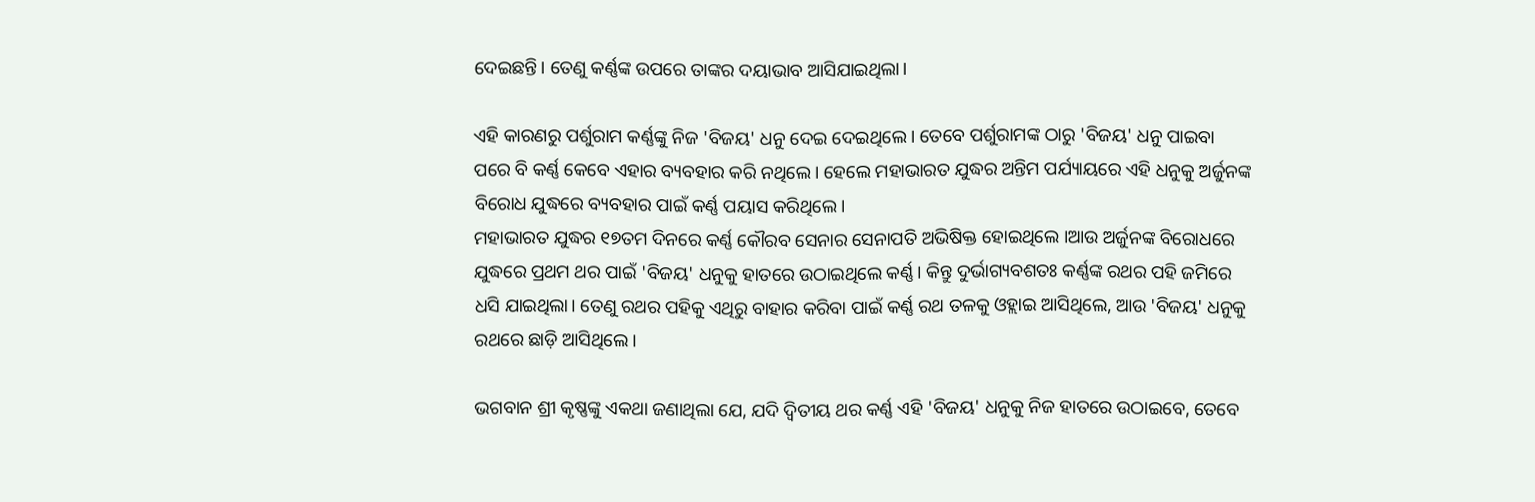ଦେଇଛନ୍ତି। ତେଣୁ କର୍ଣ୍ଣଙ୍କ ଉପରେ ତାଙ୍କର ଦୟାଭାବ ଆସିଯାଇଥିଲା।

ଏହି କାରଣରୁ ପର୍ଶୁରାମ କର୍ଣ୍ଣଙ୍କୁ ନିଜ 'ବିଜୟ' ଧନୁ ଦେଇ ଦେଇଥିଲେ। ତେବେ ପର୍ଶୁରାମଙ୍କ ଠାରୁ 'ବିଜୟ' ଧନୁ ପାଇବା ପରେ ବି କର୍ଣ୍ଣ କେବେ ଏହାର ବ୍ୟବହାର କରି ନଥିଲେ। ହେଲେ ମହାଭାରତ ଯୁଦ୍ଧର ଅନ୍ତିମ ପର୍ଯ୍ୟାୟରେ ଏହି ଧନୁକୁ ଅର୍ଜୁନଙ୍କ ବିରୋଧ ଯୁଦ୍ଧରେ ବ୍ୟବହାର ପାଇଁ କର୍ଣ୍ଣ ପୟାସ କରିଥିଲେ।
ମହାଭାରତ ଯୁଦ୍ଧର ୧୭ତମ ଦିନରେ କର୍ଣ୍ଣ କୌରବ ସେନାର ସେନାପତି ଅଭିଷିକ୍ତ ହୋଇଥିଲେ ।ଆଉ ଅର୍ଜୁନଙ୍କ ବିରୋଧରେ ଯୁଦ୍ଧରେ ପ୍ରଥମ ଥର ପାଇଁ 'ବିଜୟ' ଧନୁକୁ ହାତରେ ଉଠାଇଥିଲେ କର୍ଣ୍ଣ। କିନ୍ତୁ ଦୁର୍ଭାଗ୍ୟବଶତଃ କର୍ଣ୍ଣଙ୍କ ରଥର ପହି ଜମିରେ ଧସି ଯାଇଥିଲା। ତେଣୁ ରଥର ପହିକୁ ଏଥିରୁ ବାହାର କରିବା ପାଇଁ କର୍ଣ୍ଣ ରଥ ତଳକୁ ଓହ୍ଲାଇ ଆସିଥିଲେ, ଆଉ 'ବିଜୟ' ଧନୁକୁ ରଥରେ ଛାଡ଼ି ଆସିଥିଲେ।

ଭଗବାନ ଶ୍ରୀ କୃଷ୍ଣଙ୍କୁ ଏକଥା ଜଣାଥିଲା ଯେ, ଯଦି ଦ୍ୱିତୀୟ ଥର କର୍ଣ୍ଣ ଏହି 'ବିଜୟ' ଧନୁକୁ ନିଜ ହାତରେ ଉଠାଇବେ, ତେବେ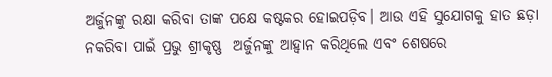ଅର୍ଜୁନଙ୍କୁ ରକ୍ଷା କରିବା ତାଙ୍କ ପକ୍ଷେ କଷ୍ଟକର ହୋଇପଡ଼ିବ। ଆଉ ଏହି ସୁଯୋଗକୁ ହାତ ଛଡ଼ା  ନକରିବା ପାଇଁ ପ୍ରଭୁ ଶ୍ରୀକୃଷ୍ଣ  ଅର୍ଜୁନଙ୍କୁ ଆହ୍ୱାନ କରିଥିଲେ ଏବଂ ଶେଷରେ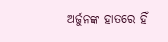ଅର୍ଜୁନଙ୍କ ହାତରେ ହିଁ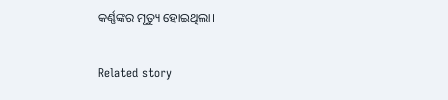କର୍ଣ୍ଣଙ୍କର ମୃତ୍ୟୁ ହୋଇଥିଲା।

Related story